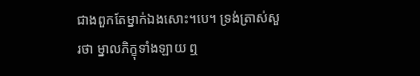ជាងពួកតែម្នាក់ឯងសោះ។បេ។ ទ្រង់ត្រាស់សួរថា ម្នាលភិក្ខុទាំងឡាយ ឮ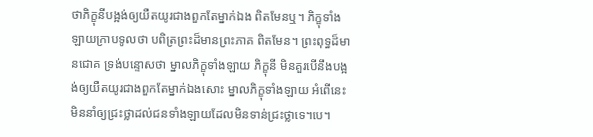ថាភិក្ខុនីបង្អង់ឲ្យយឺតយូរជាងពួកតែម្នាក់ឯង ពិតមែនឬ។ ភិក្ខុទាំងឡាយក្រាបទូលថា បពិត្រព្រះដ៏មានព្រះភាគ ពិតមែន។ ព្រះពុទ្ធដ៏មានជោគ ទ្រង់បន្ទោសថា ម្នាលភិក្ខុទាំងឡាយ ភិក្ខុនី មិនគួរបើនឹងបង្អង់ឲ្យយឺតយូរជាងពួកតែម្នាក់ឯងសោះ ម្នាលភិក្ខុទាំងឡាយ អំពើនេះមិននាំឲ្យជ្រះថ្លាដល់ជនទាំងឡាយដែលមិនទាន់ជ្រះថ្លាទេ។បេ។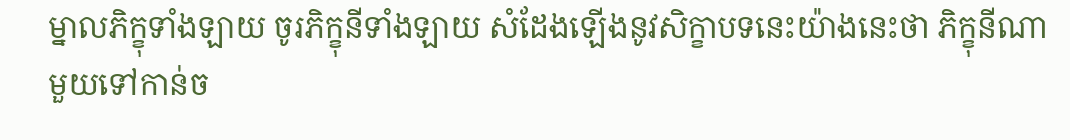ម្នាលភិក្ខុទាំងឡាយ ចូរភិក្ខុនីទាំងឡាយ សំដែងឡើងនូវសិក្ខាបទនេះយ៉ាងនេះថា ភិក្ខុនីណាមួយទៅកាន់ច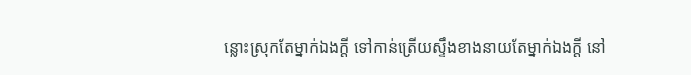ន្លោះស្រុកតែម្នាក់ឯងក្តី ទៅកាន់ត្រើយស្ទឹងខាងនាយតែម្នាក់ឯងក្តី នៅ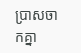ប្រាសចាកគ្នា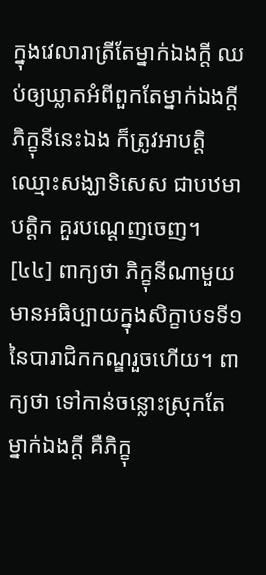ក្នុងវេលារាត្រីតែម្នាក់ឯងក្តី ឈប់ឲ្យឃ្លាតអំពីពួកតែម្នាក់ឯងក្តី ភិក្ខុនីនេះឯង ក៏ត្រូវអាបត្តិឈ្មោះសង្ឃាទិសេស ជាបឋមាបត្តិក គួរបណ្តេញចេញ។
[៤៤] ពាក្យថា ភិក្ខុនីណាមួយ មានអធិប្បាយក្នុងសិក្ខាបទទី១នៃបារាជិកកណ្ឌរួចហើយ។ ពាក្យថា ទៅកាន់ចន្លោះស្រុកតែម្នាក់ឯងក្តី គឺភិក្ខុ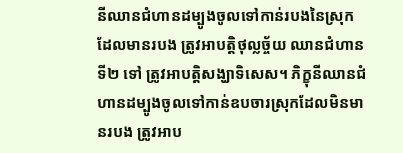នីឈានជំហានដម្បូងចូលទៅកាន់របងនៃស្រុកដែលមានរបង ត្រូវអាបត្តិថុល្លច្ច័យ ឈានជំហានទី២ ទៅ ត្រូវអាបត្តិសង្ឃាទិសេស។ ភិក្ខុនីឈានជំហានដម្បូងចូលទៅកាន់ឧបចារស្រុកដែលមិនមានរបង ត្រូវអាប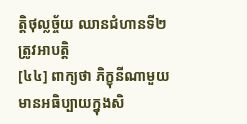ត្តិថុល្លច្ច័យ ឈានជំហានទី២ ត្រូវអាបត្តិ
[៤៤] ពាក្យថា ភិក្ខុនីណាមួយ មានអធិប្បាយក្នុងសិ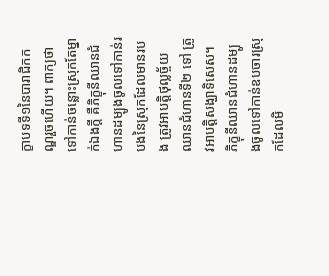ក្ខាបទទី១នៃបារាជិកកណ្ឌរួចហើយ។ ពាក្យថា ទៅកាន់ចន្លោះស្រុកតែម្នាក់ឯងក្តី គឺភិក្ខុនីឈានជំហានដម្បូងចូលទៅកាន់របងនៃស្រុកដែលមានរបង ត្រូវអាបត្តិថុល្លច្ច័យ ឈានជំហានទី២ ទៅ ត្រូវអាបត្តិសង្ឃាទិសេស។ ភិក្ខុនីឈានជំហានដម្បូងចូលទៅកាន់ឧបចារស្រុកដែលមិ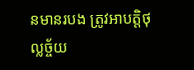នមានរបង ត្រូវអាបត្តិថុល្លច្ច័យ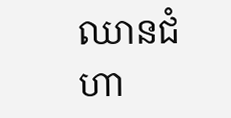ឈានជំហា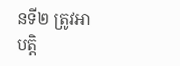នទី២ ត្រូវអាបត្តិ